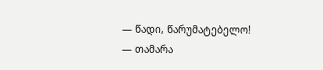— წადი, წარუმატებელო! — თამარა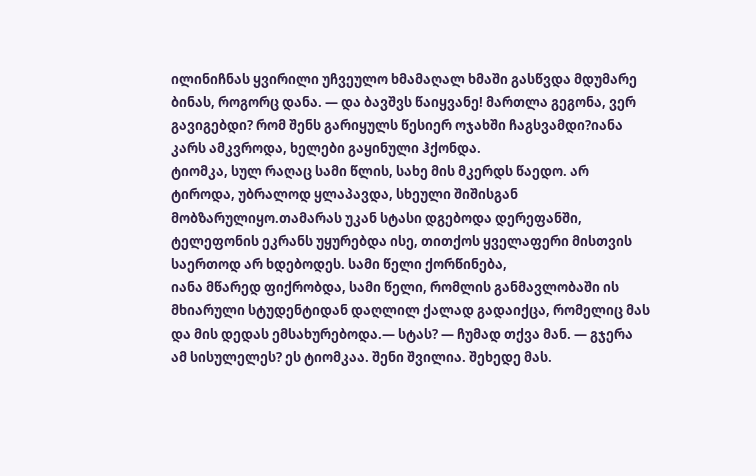ილინიჩნას ყვირილი უჩვეულო ხმამაღალ ხმაში გასწვდა მდუმარე ბინას, როგორც დანა. — და ბავშვს წაიყვანე! მართლა გეგონა, ვერ გავიგებდი? რომ შენს გარიყულს წესიერ ოჯახში ჩაგსვამდი?იანა კარს ამკვროდა, ხელები გაყინული ჰქონდა.
ტიომკა, სულ რაღაც სამი წლის, სახე მის მკერდს წაედო. არ ტიროდა, უბრალოდ ყლაპავდა, სხეული შიშისგან მობზარულიყო.თამარას უკან სტასი დგებოდა დერეფანში, ტელეფონის ეკრანს უყურებდა ისე, თითქოს ყველაფერი მისთვის საერთოდ არ ხდებოდეს. სამი წელი ქორწინება,
იანა მწარედ ფიქრობდა, სამი წელი, რომლის განმავლობაში ის მხიარული სტუდენტიდან დაღლილ ქალად გადაიქცა, რომელიც მას და მის დედას ემსახურებოდა.— სტას? — ჩუმად თქვა მან. — გჯერა ამ სისულელეს? ეს ტიომკაა. შენი შვილია. შეხედე მას.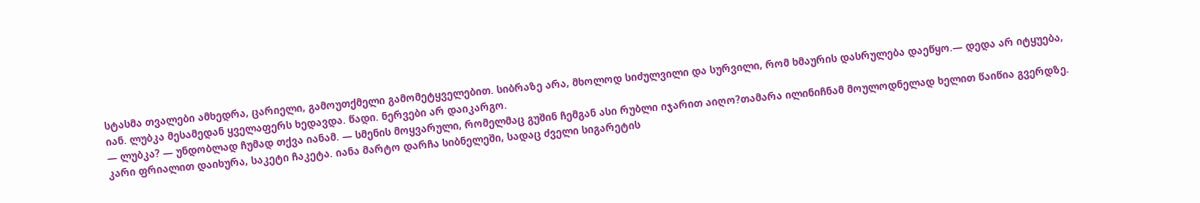სტასმა თვალები ამხედრა, ცარიელი, გამოუთქმელი გამომეტყველებით. სიბრაზე არა, მხოლოდ სიძულვილი და სურვილი, რომ ხმაურის დასრულება დაეწყო.— დედა არ იტყუება, იან. ლუბკა მესამედან ყველაფერს ხედავდა. წადი. ნერვები არ დაიკარგო.
— ლუბკა? — უნდობლად ჩუმად თქვა იანამ. — სმენის მოყვარული, რომელმაც გუშინ ჩემგან ასი რუბლი იჯარით აიღო?თამარა ილინიჩნამ მოულოდნელად ხელით წაიწია გვერდზე. კარი ფრიალით დაიხურა, საკეტი ჩაკეტა. იანა მარტო დარჩა სიბნელეში, სადაც ძველი სიგარეტის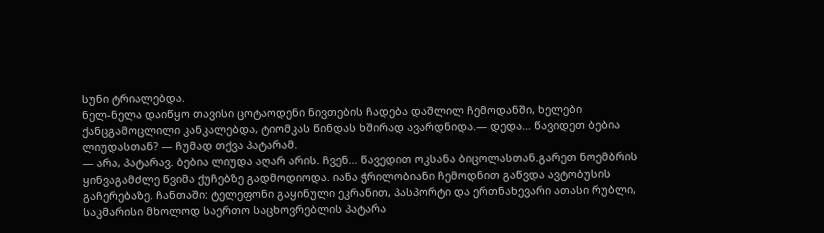სუნი ტრიალებდა.
ნელ-ნელა დაიწყო თავისი ცოტაოდენი ნივთების ჩადება დაშლილ ჩემოდანში, ხელები ქანცგამოცლილი კანკალებდა, ტიომკას წინდას ხშირად ავარდნიდა.— დედა… წავიდეთ ბებია ლიუდასთან? — ჩუმად თქვა პატარამ.
— არა, პატარავ. ბებია ლიუდა აღარ არის. ჩვენ… წავედით ოკსანა ბიცოლასთან.გარეთ ნოემბრის ყინვაგამძლე წვიმა ქუჩებზე გადმოდიოდა. იანა ჭრილობიანი ჩემოდნით გაწვდა ავტობუსის გაჩერებაზე. ჩანთაში: ტელეფონი გაყინული ეკრანით, პასპორტი და ერთნახევარი ათასი რუბლი,
საკმარისი მხოლოდ საერთო საცხოვრებლის პატარა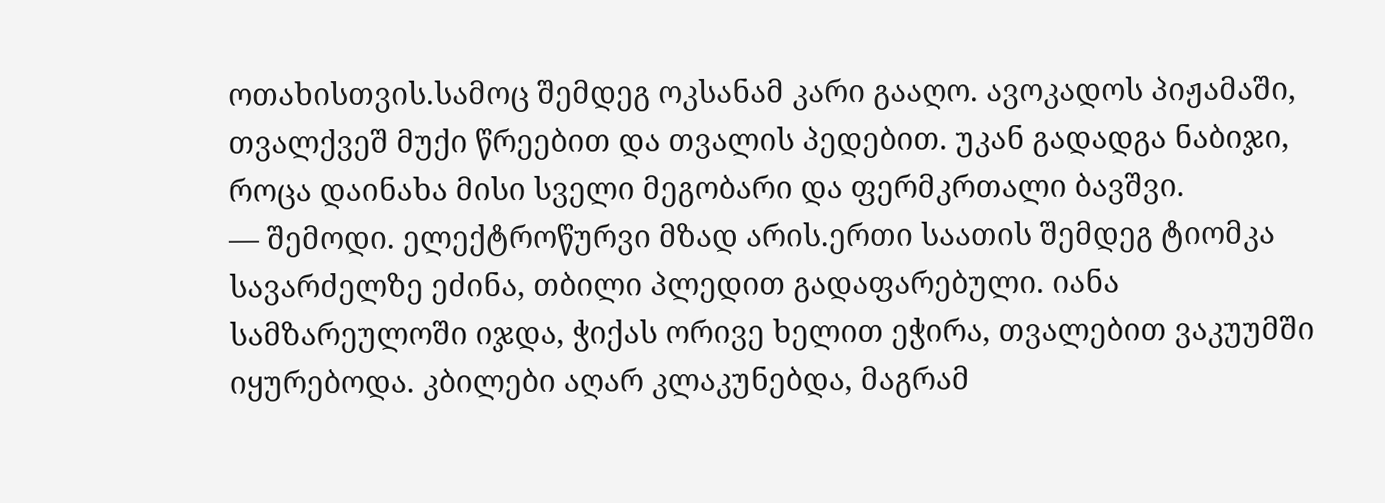ოთახისთვის.სამოც შემდეგ ოკსანამ კარი გააღო. ავოკადოს პიჟამაში, თვალქვეშ მუქი წრეებით და თვალის პედებით. უკან გადადგა ნაბიჯი, როცა დაინახა მისი სველი მეგობარი და ფერმკრთალი ბავშვი.
— შემოდი. ელექტროწურვი მზად არის.ერთი საათის შემდეგ ტიომკა სავარძელზე ეძინა, თბილი პლედით გადაფარებული. იანა სამზარეულოში იჯდა, ჭიქას ორივე ხელით ეჭირა, თვალებით ვაკუუმში იყურებოდა. კბილები აღარ კლაკუნებდა, მაგრამ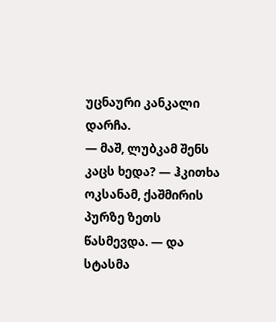უცნაური კანკალი დარჩა.
— მაშ, ლუბკამ შენს კაცს ხედა? — ჰკითხა ოკსანამ, ქაშმირის პურზე ზეთს წასმევდა. — და სტასმა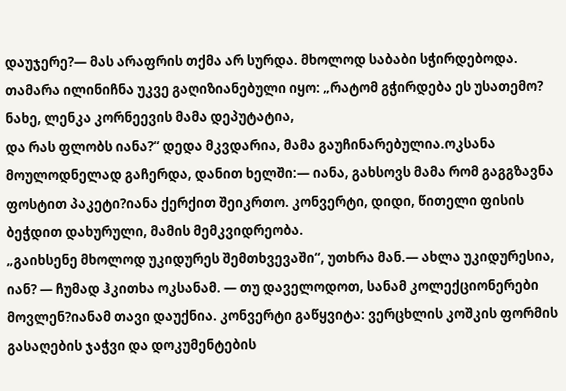დაუჯერე?— მას არაფრის თქმა არ სურდა. მხოლოდ საბაბი სჭირდებოდა. თამარა ილინიჩნა უკვე გაღიზიანებული იყო: „რატომ გჭირდება ეს უსათემო? ნახე, ლენკა კორნეევის მამა დეპუტატია,
და რას ფლობს იანა?“ დედა მკვდარია, მამა გაუჩინარებულია.ოკსანა მოულოდნელად გაჩერდა, დანით ხელში:— იანა, გახსოვს მამა რომ გაგგზავნა ფოსტით პაკეტი?იანა ქერქით შეიკრთო. კონვერტი, დიდი, წითელი ფისის ბეჭდით დახურული, მამის მემკვიდრეობა.
„გაიხსენე მხოლოდ უკიდურეს შემთხვევაში“, უთხრა მან.— ახლა უკიდურესია, იან? — ჩუმად ჰკითხა ოკსანამ. — თუ დაველოდოთ, სანამ კოლექციონერები მოვლენ?იანამ თავი დაუქნია. კონვერტი გაწყვიტა: ვერცხლის კოშკის ფორმის გასაღების ჯაჭვი და დოკუმენტების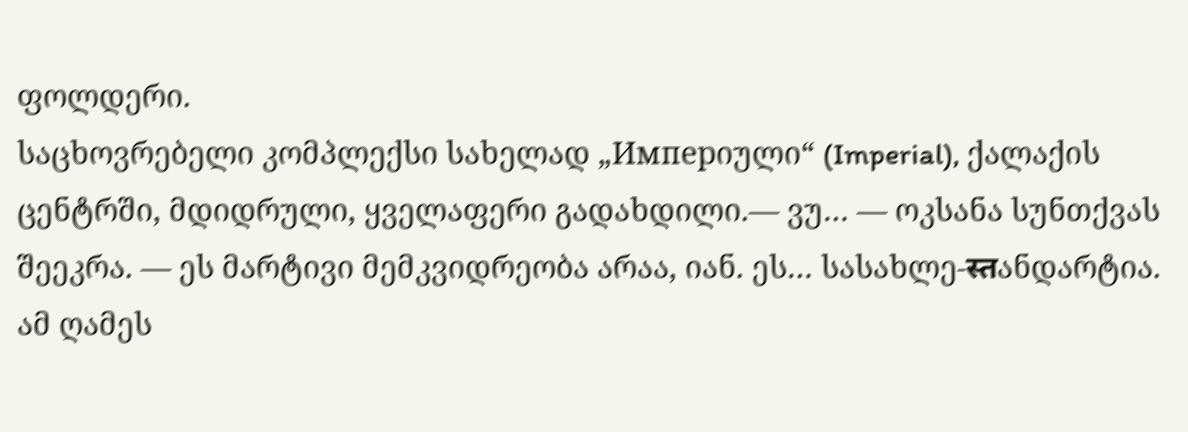ფოლდერი.
საცხოვრებელი კომპლექსი სახელად „Имперიული“ (Imperial), ქალაქის ცენტრში, მდიდრული, ყველაფერი გადახდილი.— ვუ… — ოკსანა სუნთქვას შეეკრა. — ეს მარტივი მემკვიდრეობა არაა, იან. ეს… სასახლე-स्तანდარტია.
ამ ღამეს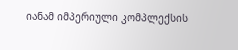იანამ იმპერიული კომპლექსის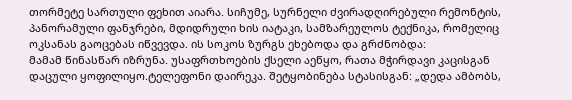თორმეტე სართული ფეხით აიარა. სიჩუმე, სურნელი ძვირადღირებული რემონტის, პანორამული ფანჯრები, მდიდრული ხის იატაკი, სამზარეულოს ტექნიკა, რომელიც ოკსანას გაოცებას იწვევდა. ის სოკოს ზურგს ეხებოდა და გრძნობდა:
მამამ წინასწარ იზრუნა. უსაფრთხოების ქსელი აეწყო, რათა მჭირდავი კაცისგან დაცული ყოფილიყო.ტელეფონი დაირეკა. შეტყობინება სტასისგან: „დედა ამბობს,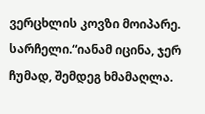ვერცხლის კოვზი მოიპარე. სარჩელი.“იანამ იცინა, ჯერ ჩუმად, შემდეგ ხმამაღლა.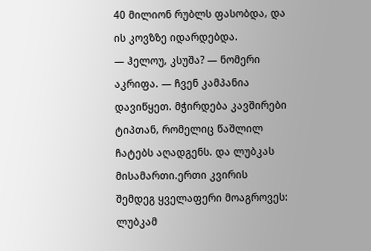40 მილიონ რუბლს ფასობდა, და ის კოვზზე იდარდებდა.
— ჰელოუ, კსუშა? — ნომერი აკრიფა. — ჩვენ კამპანია დავიწყეთ. მჭირდება კავშირები ტიპთან, რომელიც წაშლილ ჩატებს აღადგენს. და ლუბკას მისამართი.ერთი კვირის შემდეგ ყველაფერი მოაგროვეს: ლუბკამ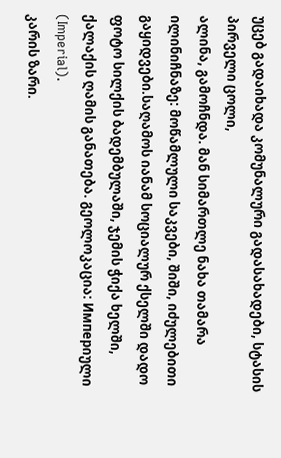უცებ გადაიხადა კომუნალური გადასახადები, სტასის პირველი ცოლი,
ალინა, გამოჩნდა. მან სიმართლე ნახა თამარა ილინიჩნაზე: მოწამლული საკვები, შიში, იძულებითი გაყიდვები.საღამოს იანამ სოციალურ ქსელში დადო ფოტო სილქის ბადემბულაში, ჯემის ჭიქა ხელში, ქალაქის ღამის განათება. გეოლოკაცია: Имперიული (Imperial).
კარის ზარი.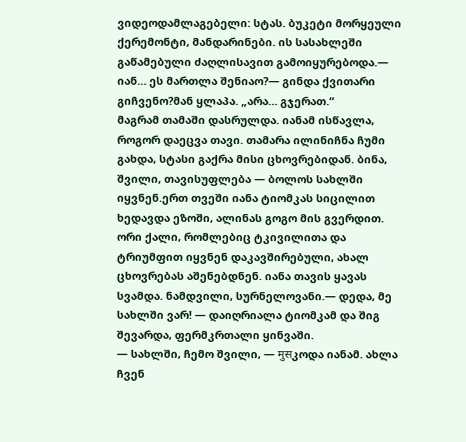ვიდეოდამლაგებელი: სტას. ბუკეტი მორყეული ქერემონტი, მანდარინები. ის სასახლეში გაწამებული ძაღლისავით გამოიყურებოდა.— იან… ეს მართლა შენიაო?— გინდა ქვითარი გიჩვენო?მან ყლაპა. „არა… გჯერათ.“
მაგრამ თამაში დასრულდა. იანამ ისწავლა, როგორ დაეცვა თავი. თამარა ილინიჩნა ჩუმი გახდა, სტასი გაქრა მისი ცხოვრებიდან. ბინა, შვილი, თავისუფლება — ბოლოს სახლში იყვნენ.ერთ თვეში იანა ტიომკას სიცილით ხედავდა ეზოში, ალინას გოგო მის გვერდით.
ორი ქალი, რომლებიც ტკივილითა და ტრიუმფით იყვნენ დაკავშირებული, ახალ ცხოვრებას აშენებდნენ. იანა თავის ყავას სვამდა. ნამდვილი, სურნელოვანი.— დედა, მე სახლში ვარ! — დაიღრიალა ტიომკამ და შიგ შევარდა, ფერმკრთალი ყინვაში.
— სახლში, ჩემო შვილი, — मुसკოდა იანამ. ახლა ჩვენ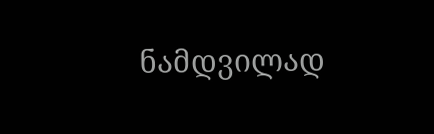ნამდვილად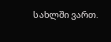სახლში ვართ.